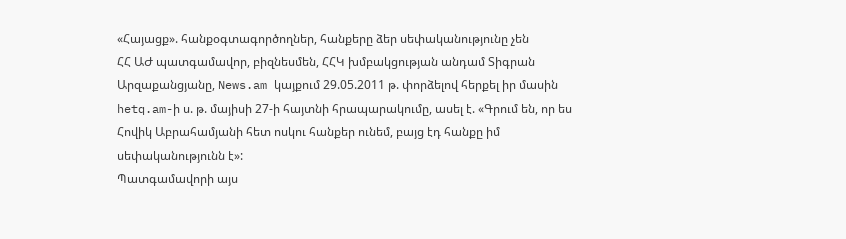«Հայացք». հանքօգտագործողներ, հանքերը ձեր սեփականությունը չեն
ՀՀ ԱԺ պատգամավոր, բիզնեսմեն, ՀՀԿ խմբակցության անդամ Տիգրան Արզաքանցյանը, News.am կայքում 29.05.2011 թ. փորձելով հերքել իր մասին hetq.am-ի ս. թ. մայիսի 27-ի հայտնի հրապարակումը, ասել է. «Գրում են, որ ես Հովիկ Աբրահամյանի հետ ոսկու հանքեր ունեմ, բայց էդ հանքը իմ սեփականությունն է»:
Պատգամավորի այս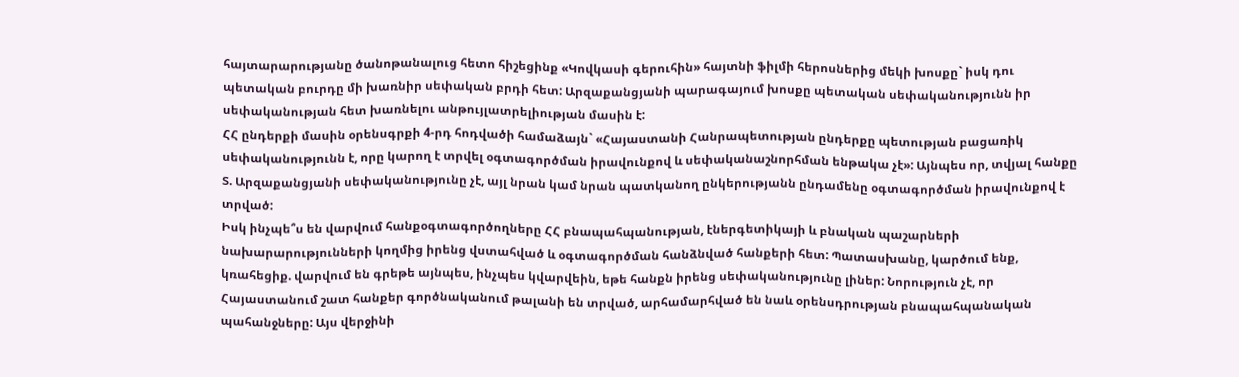հայտարարությանը ծանոթանալուց հետո հիշեցինք «Կովկասի գերուհին» հայտնի ֆիլմի հերոսներից մեկի խոսքը` իսկ դու պետական բուրդը մի խառնիր սեփական բրդի հետ: Արզաքանցյանի պարագայում խոսքը պետական սեփականությունն իր սեփականության հետ խառնելու անթույլատրելիության մասին է:
ՀՀ ընդերքի մասին օրենսգրքի 4-րդ հոդվածի համաձայն` «Հայաստանի Հանրապետության ընդերքը պետության բացառիկ սեփականությունն է, որը կարող է տրվել օգտագործման իրավունքով և սեփականաշնորհման ենթակա չէ»: Այնպես որ, տվյալ հանքը Տ. Արզաքանցյանի սեփականությունը չէ, այլ նրան կամ նրան պատկանող ընկերությանն ընդամենը օգտագործման իրավունքով է տրված:
Իսկ ինչպե՞ս են վարվում հանքօգտագործողները ՀՀ բնապահպանության, էներգետիկայի և բնական պաշարների նախարարությունների կողմից իրենց վստահված և օգտագործման հանձնված հանքերի հետ: Պատասխանը, կարծում ենք, կռահեցիք. վարվում են գրեթե այնպես, ինչպես կվարվեին, եթե հանքն իրենց սեփականությունը լիներ: Նորություն չէ, որ Հայաստանում շատ հանքեր գործնականում թալանի են տրված, արհամարհված են նաև օրենսդրության բնապահպանական պահանջները: Այս վերջինի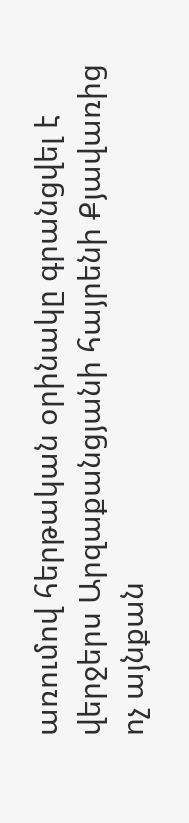առումով հերթական օրինակը գրանցվել է վերջերս Արզաքանցյանի հայրենի Քյավառից ոչ այնքան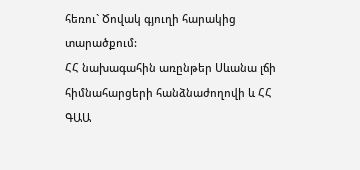հեռու` Ծովակ գյուղի հարակից տարածքում:
ՀՀ նախագահին առընթեր Սևանա լճի հիմնահարցերի հանձնաժողովի և ՀՀ ԳԱԱ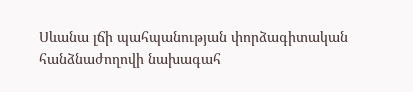Սևանա լճի պահպանության փորձագիտական հանձնաժողովի նախագահ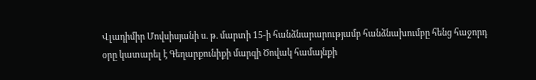Վլադիմիր Մովսիսյանի ս. թ. մարտի 15-ի հանձնարարությամբ հանձնախումբը հենց հաջորդ օրը կատարել է Գեղարքունիքի մարզի Ծովակ համայնքի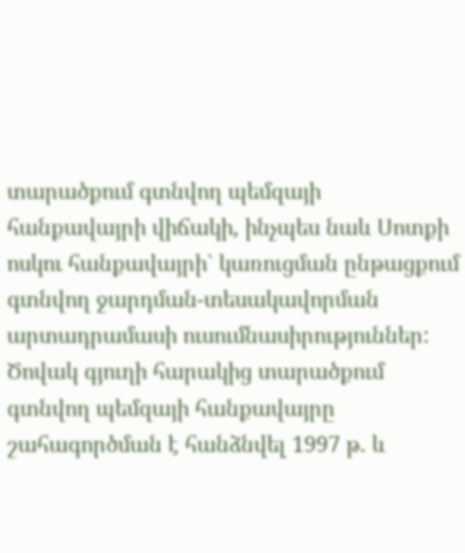տարածքում գտնվող պեմզայի հանքավայրի վիճակի, ինչպես նաև Սոտքի ոսկու հանքավայրի` կառուցման ընթացքում գտնվող ջարդման-տեսակավորման արտադրամասի ուսումնասիրություններ:
Ծովակ գյուղի հարակից տարածքում գտնվող պեմզայի հանքավայրը շահագործման է հանձնվել 1997 թ. և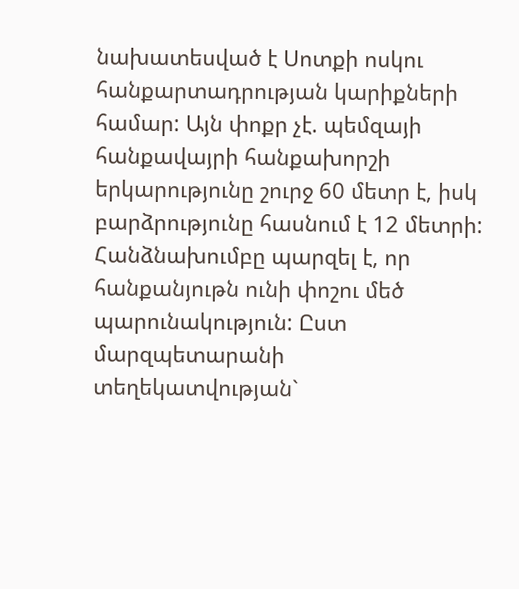նախատեսված է Սոտքի ոսկու հանքարտադրության կարիքների համար: Այն փոքր չէ. պեմզայի հանքավայրի հանքախորշի երկարությունը շուրջ 60 մետր է, իսկ բարձրությունը հասնում է 12 մետրի:
Հանձնախումբը պարզել է, որ հանքանյութն ունի փոշու մեծ պարունակություն: Ըստ մարզպետարանի տեղեկատվության`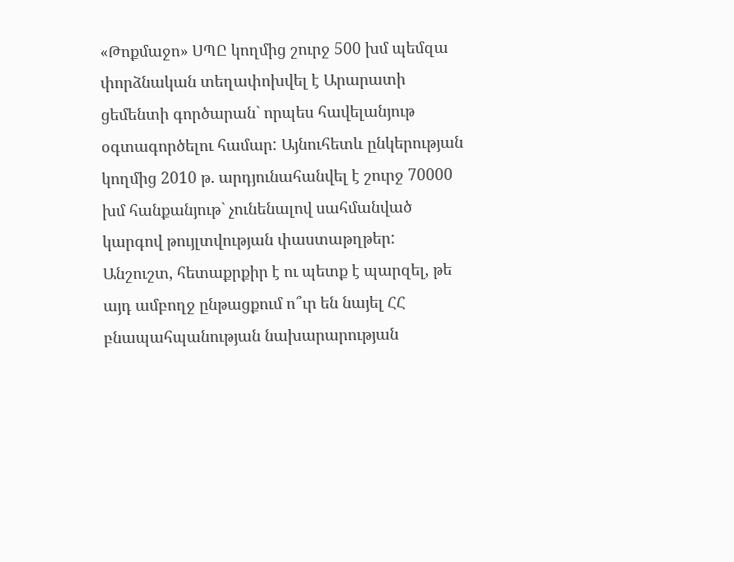«Թոքմաջո» ՍՊԸ կողմից շուրջ 500 խմ պեմզա փորձնական տեղափոխվել է Արարատի ցեմենտի գործարան` որպես հավելանյութ օգտագործելու համար: Այնուհետև ընկերության կողմից 2010 թ. արդյունահանվել է շուրջ 70000 խմ հանքանյութ` չունենալով սահմանված կարգով թույլտվության փաստաթղթեր:
Անշուշտ, հետաքրքիր է ու պետք է պարզել, թե այդ ամբողջ ընթացքում ո՞ւր են նայել ՀՀ բնապահպանության նախարարության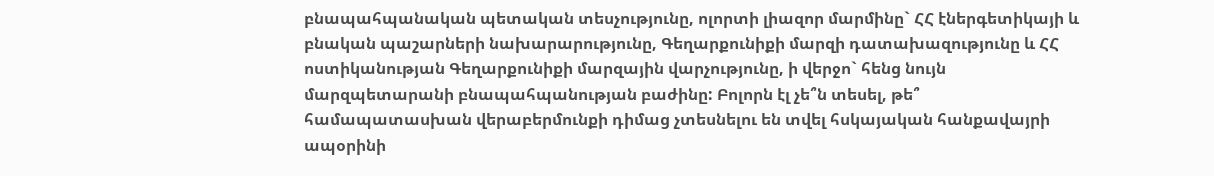բնապահպանական պետական տեսչությունը, ոլորտի լիազոր մարմինը` ՀՀ էներգետիկայի և բնական պաշարների նախարարությունը, Գեղարքունիքի մարզի դատախազությունը և ՀՀ ոստիկանության Գեղարքունիքի մարզային վարչությունը, ի վերջո` հենց նույն մարզպետարանի բնապահպանության բաժինը: Բոլորն էլ չե՞ն տեսել, թե՞ համապատասխան վերաբերմունքի դիմաց չտեսնելու են տվել հսկայական հանքավայրի ապօրինի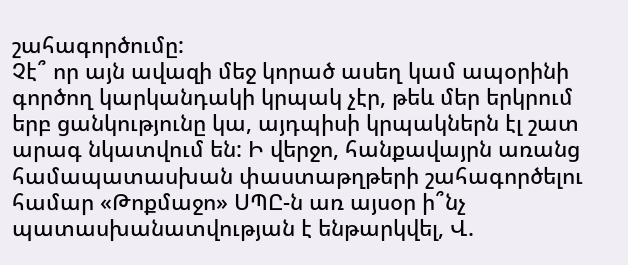շահագործումը:
Չէ՞ որ այն ավազի մեջ կորած ասեղ կամ ապօրինի գործող կարկանդակի կրպակ չէր, թեև մեր երկրում երբ ցանկությունը կա, այդպիսի կրպակներն էլ շատ արագ նկատվում են: Ի վերջո, հանքավայրն առանց համապատասխան փաստաթղթերի շահագործելու համար «Թոքմաջո» ՍՊԸ-ն առ այսօր ի՞նչ պատասխանատվության է ենթարկվել, Վ.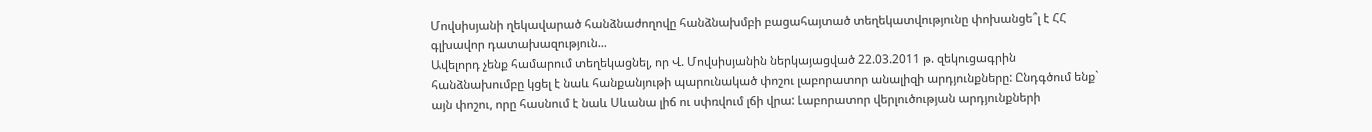Մովսիսյանի ղեկավարած հանձնաժողովը հանձնախմբի բացահայտած տեղեկատվությունը փոխանցե՞լ է ՀՀ գլխավոր դատախազություն...
Ավելորդ չենք համարում տեղեկացնել, որ Վ. Մովսիսյանին ներկայացված 22.03.2011 թ. զեկուցագրին հանձնախումբը կցել է նաև հանքանյութի պարունակած փոշու լաբորատոր անալիզի արդյունքները: Ընդգծում ենք` այն փոշու, որը հասնում է նաև Սևանա լիճ ու սփռվում լճի վրա: Լաբորատոր վերլուծության արդյունքների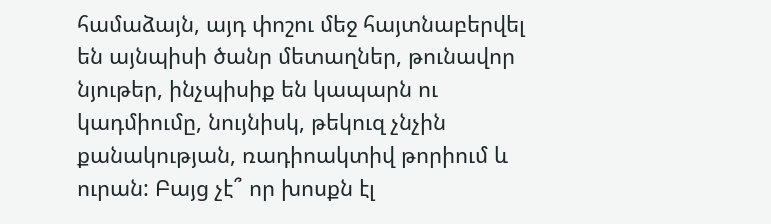համաձայն, այդ փոշու մեջ հայտնաբերվել են այնպիսի ծանր մետաղներ, թունավոր նյութեր, ինչպիսիք են կապարն ու կադմիումը, նույնիսկ, թեկուզ չնչին քանակության, ռադիոակտիվ թորիում և ուրան: Բայց չէ՞ որ խոսքն էլ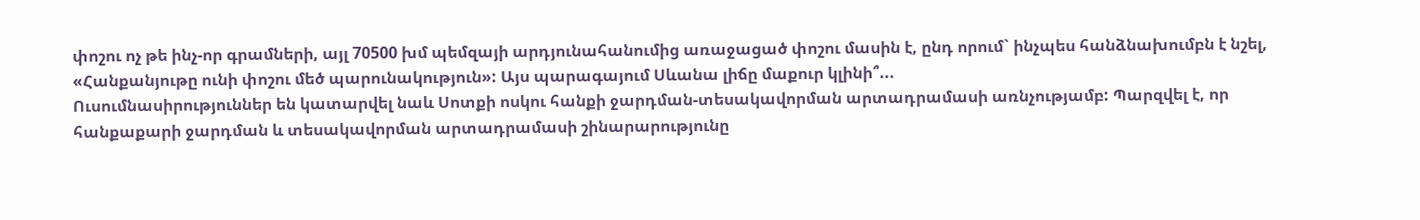փոշու ոչ թե ինչ-որ գրամների, այլ 70500 խմ պեմզայի արդյունահանումից առաջացած փոշու մասին է, ընդ որում` ինչպես հանձնախումբն է նշել, «Հանքանյութը ունի փոշու մեծ պարունակություն»: Այս պարագայում Սևանա լիճը մաքուր կլինի՞...
Ուսումնասիրություններ են կատարվել նաև Սոտքի ոսկու հանքի ջարդման-տեսակավորման արտադրամասի առնչությամբ: Պարզվել է, որ հանքաքարի ջարդման և տեսակավորման արտադրամասի շինարարությունը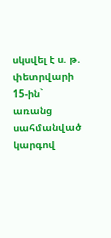սկսվել է ս. թ. փետրվարի 15-ին` առանց սահմանված կարգով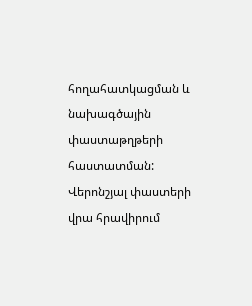հողահատկացման և նախագծային փաստաթղթերի հաստատման: Վերոնշյալ փաստերի վրա հրավիրում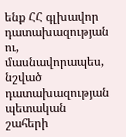ենք ՀՀ գլխավոր դատախազության ու, մասնավորապես, նշված դատախազության պետական շահերի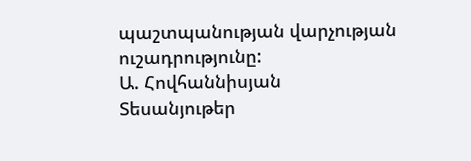պաշտպանության վարչության ուշադրությունը:
Ա. Հովհաննիսյան
Տեսանյութեր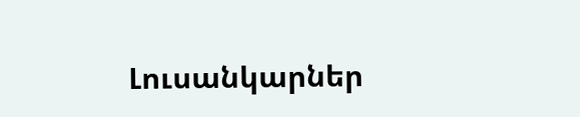Լուսանկարներ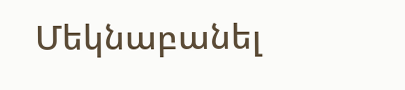Մեկնաբանել